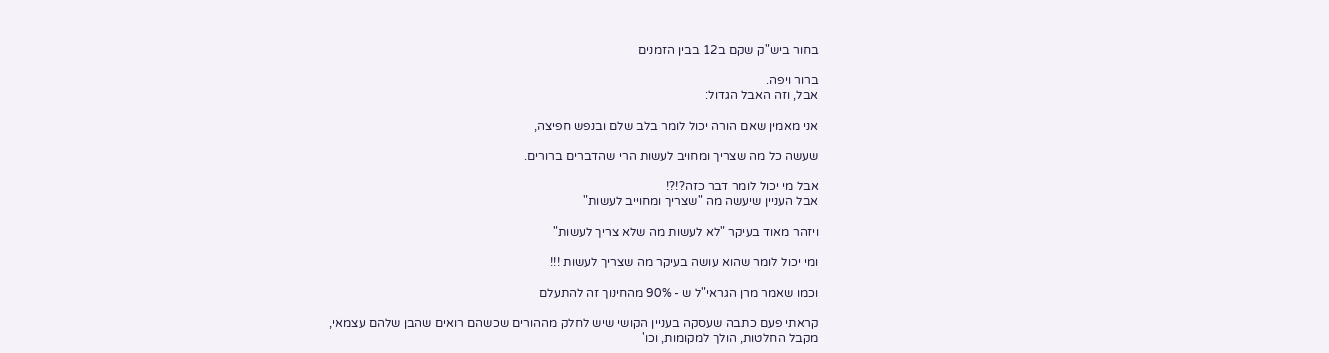בחור ביש"ק שקם ב12 בבין הזמנים

ברור ויפה.
אבל, וזה האבל הגדול:

אני מאמין שאם הורה יכול לומר בלב שלם ובנפש חפיצה,

שעשה כל מה שצריך ומחויב לעשות הרי שהדברים ברורים.

אבל מי יכול לומר דבר כזה?!?!
אבל העניין שיעשה מה "שצריך ומחוייב לעשות"

ויזהר מאוד בעיקר "לא לעשות מה שלא צריך לעשות"

ומי יכול לומר שהוא עושה בעיקר מה שצריך לעשות !!!

וכמו שאמר מרן הגראי"ל ש - 90% מהחינוך זה להתעלם

קראתי פעם כתבה שעסקה בעניין הקושי שיש לחלק מההורים שכשהם רואים שהבן שלהם עצמאי,
מקבל החלטות, הולך למקומות, וכו'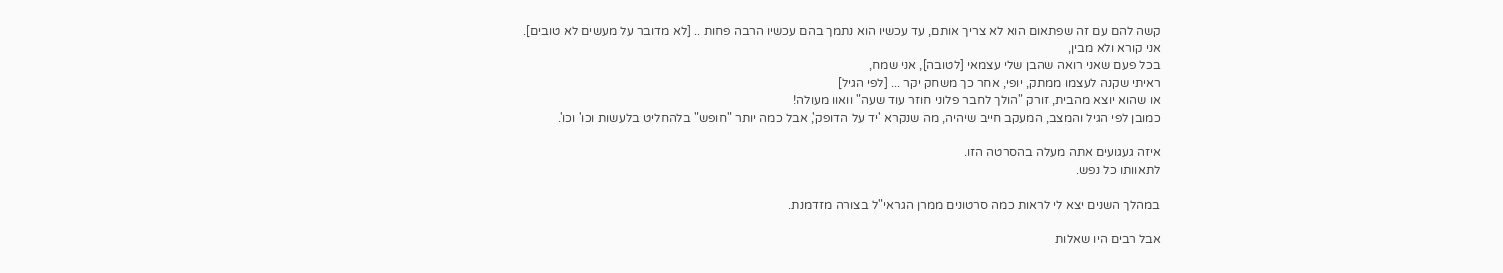קשה להם עם זה שפתאום הוא לא צריך אותם, עד עכשיו הוא נתמך בהם עכשיו הרבה פחות .. [לא מדובר על מעשים לא טובים].
אני קורא ולא מבין,
בכל פעם שאני רואה שהבן שלי עצמאי [לטובה], אני שמח,
ראיתי שקנה לעצמו ממתק, יופי, אחר כך משחק יקר ... [לפי הגיל]
או שהוא יוצא מהבית, זורק "הולך לחבר פלוני חוזר עוד שעה" וואוו מעולה!
כמובן לפי הגיל והמצב, המעקב חייב שיהיה, מה שנקרא 'יד על הדופק', אבל כמה יותר "חופש" בלהחליט בלעשות וכו' וכו'.

איזה געגועים אתה מעלה בהסרטה הזו.
לתאוותו כל נפש.

במהלך השנים יצא לי לראות כמה סרטונים ממרן הגראי"ל בצורה מזדמנת.

אבל רבים היו שאלות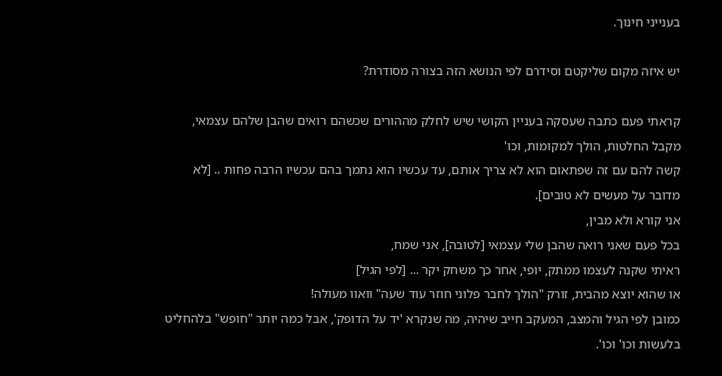בענייני חינוך.

יש איזה מקום שליקטם וסידרם לפי הנושא הזה בצורה מסודרת?

קראתי פעם כתבה שעסקה בעניין הקושי שיש לחלק מההורים שכשהם רואים שהבן שלהם עצמאי,
מקבל החלטות, הולך למקומות, וכו'
קשה להם עם זה שפתאום הוא לא צריך אותם, עד עכשיו הוא נתמך בהם עכשיו הרבה פחות .. [לא מדובר על מעשים לא טובים].
אני קורא ולא מבין,
בכל פעם שאני רואה שהבן שלי עצמאי [לטובה], אני שמח,
ראיתי שקנה לעצמו ממתק, יופי, אחר כך משחק יקר ... [לפי הגיל]
או שהוא יוצא מהבית, זורק "הולך לחבר פלוני חוזר עוד שעה" וואוו מעולה!
כמובן לפי הגיל והמצב, המעקב חייב שיהיה, מה שנקרא 'יד על הדופק', אבל כמה יותר "חופש" בלהחליט בלעשות וכו' וכו'.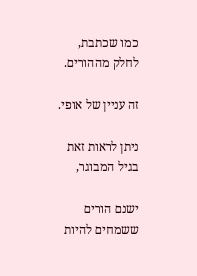כמו שכתבת, לחלק מההורים.

זה עניין של אופי.

ניתן לראות זאת בגיל המבוגר,

ישנם הורים ששמחים להיות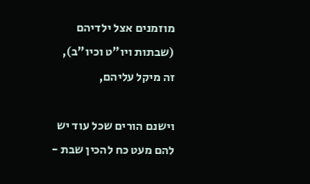מוזמנים אצל ילדיהם (שבתות ויו"ט וכיו"ב), זה מיקל עליהם,

וישנם הורים שכל עוד יש להם מעט כח להכין שבת -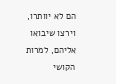הם לא יוותרו, וירצו שיבואו אליהם, למרות הקושי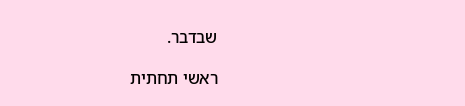שבדבר.

ראשי תחתית